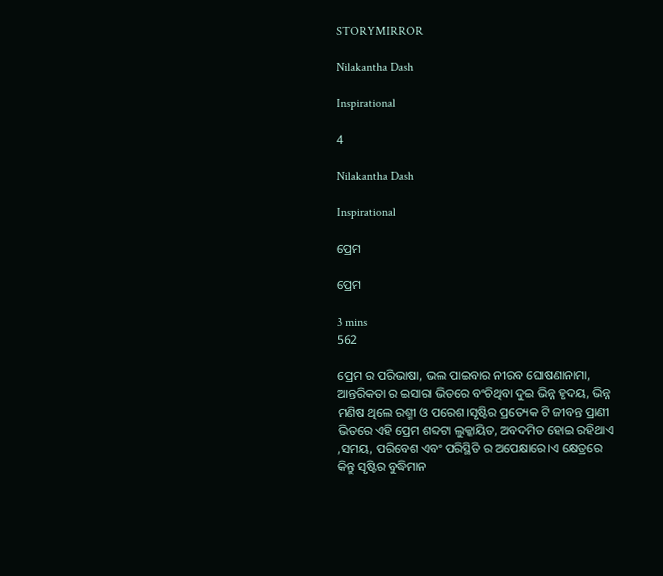STORYMIRROR

Nilakantha Dash

Inspirational

4

Nilakantha Dash

Inspirational

ପ୍ରେମ

ପ୍ରେମ

3 mins
562

ପ୍ରେମ ର ପରିଭାଷା, ଭଲ ପାଇବାର ନୀରବ ଘୋଷଣାନାମା, ଆନ୍ତରିକତା ର ଇସାରା ଭିତରେ ବଂଚିଥିବା ଦୁଇ ଭିନ୍ନ ହୃଦୟ, ଭିନ୍ନ ମଣିଷ ଥିଲେ ରଶ୍ମୀ ଓ ପରେଶ।ସୃଷ୍ଟିର ପ୍ରତ୍ୟେକ ଟି ଜୀବନ୍ତ ପ୍ରାଣୀ ଭିତରେ ଏହି ପ୍ରେମ ଶବ୍ଦଟା ଲୁକ୍କାୟିତ, ଅବଦମିତ ହୋଇ ରହିଥାଏ ,ସମୟ, ପରିବେଶ ଏବଂ ପରିସ୍ଥିତି ର ଅପେକ୍ଷାରେ।ଏ କ୍ଷେତ୍ରରେ କିନ୍ତୁ ସୃଷ୍ଟିର ବୁଦ୍ଧିମାନ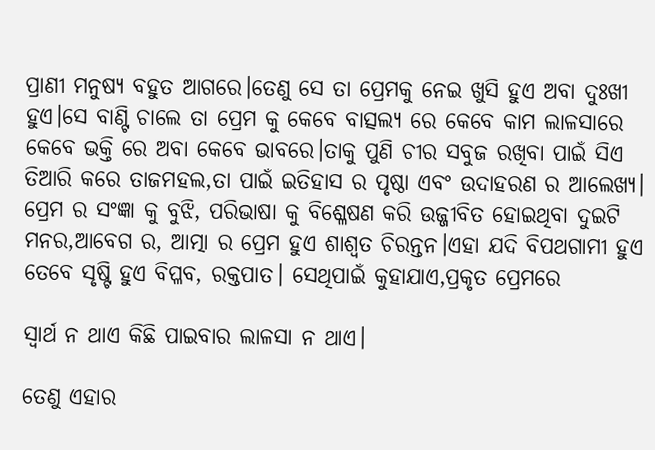ପ୍ରାଣୀ ମନୁଷ୍ୟ ବହୁତ ଆଗରେ।ତେଣୁ ସେ ତା ପ୍ରେମକୁ ନେଇ ଖୁସି ହୁଏ ଅବା ଦୁଃଖୀ ହୁଏ।ସେ ବାଣ୍ଟି ଚାଲେ ତା ପ୍ରେମ କୁ କେବେ ବାତ୍ସଲ୍ୟ ରେ କେବେ କାମ ଲାଳସାରେ କେବେ ଭକ୍ତି ରେ ଅବା କେବେ ଭାବରେ।ତାକୁ ପୁଣି ଚୀର ସବୁଜ ରଖିବା ପାଇଁ ସିଏ ତିଆରି କରେ ତାଜମହଲ,ତା ପାଇଁ ଇତିହାସ ର ପୃଷ୍ଠା ଏବଂ ଉଦାହରଣ ର ଆଲେଖ୍ୟ। ପ୍ରେମ ର ସଂଜ୍ଞା କୁ ବୁଝି, ପରିଭାଷା କୁ ବିଶ୍ଳେଷଣ କରି ଉଜ୍ଜୀବିତ ହୋଇଥିବା ଦୁଇଟି ମନର,ଆବେଗ ର, ଆତ୍ମା ର ପ୍ରେମ ହୁଏ ଶାଶ୍ୱତ ଚିରନ୍ତନ।ଏହା ଯଦି ବିପଥଗାମୀ ହୁଏ ତେବେ ସୃଷ୍ଟି ହୁଏ ବିପ୍ଳବ, ରକ୍ତପାତ। ସେଥିପାଇଁ କୁହାଯାଏ,ପ୍ରକୃତ ପ୍ରେମରେ

ସ୍ୱାର୍ଥ ନ ଥାଏ କିଛି ପାଇବାର ଲାଳସା ନ ଥାଏ।

ତେଣୁ ଏହାର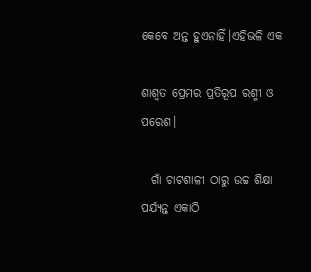କେବେ ଅନ୍ତ ହୁଏନାହିଁ।ଏହିଭଳି ଏକ

ଶାଶ୍ୱତ ପ୍ରେମର ପ୍ରତିରୂପ ରଶ୍ମୀ ଓ ପରେଶ।

  ଗାଁ ଚାଟଶାଳୀ ଠାରୁ ଉଚ୍ଚ ଶିକ୍ଷା ପର୍ଯ୍ୟନ୍ତ ଏକାଠି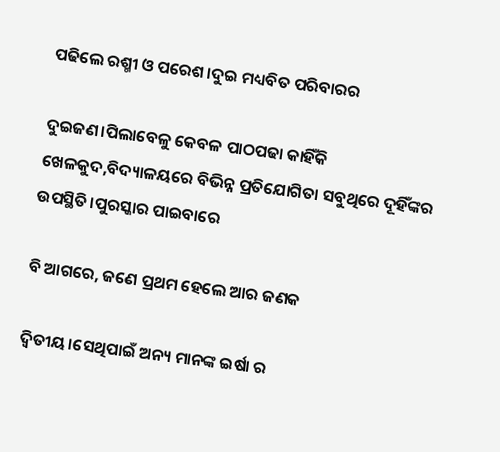ପଢିଲେ ରଶ୍ମୀ ଓ ପରେଶ।ଦୁଇ ମଧ୍ୟବିତ ପରିବାରର

ଦୁଇଜଣ।ପିଲାବେଳୁ କେବଳ ପାଠପଢା କାହିଁକି ଖେଳକୁଦ,ବିଦ୍ୟାଳୟରେ ବିଭିନ୍ନ ପ୍ରତିଯୋଗିତା ସବୁଥିରେ ଦୂହିଁଙ୍କର ଉପସ୍ଥିତି।ପୁରସ୍କାର ପାଇବାରେ

ବି ଆଗରେ, ଜଣେ ପ୍ରଥମ ହେଲେ ଆର ଜଣକ

ଦ୍ୱିତୀୟ।ସେଥିପାଇଁ ଅନ୍ୟ ମାନଙ୍କ ଇର୍ଷା ର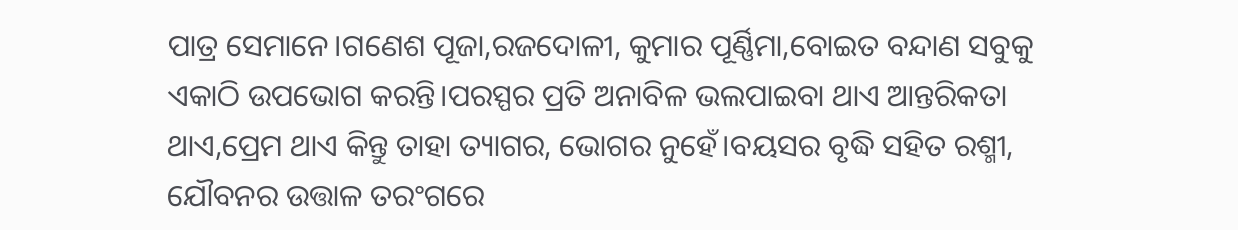ପାତ୍ର ସେମାନେ।ଗଣେଶ ପୂଜା,ରଜଦୋଳୀ, କୁମାର ପୂର୍ଣ୍ଣିମା,ବୋଇତ ବନ୍ଦାଣ ସବୁକୁ ଏକାଠି ଉପଭୋଗ କରନ୍ତି।ପରସ୍ପର ପ୍ରତି ଅନାବିଳ ଭଲପାଇବା ଥାଏ ଆନ୍ତରିକତା ଥାଏ,ପ୍ରେମ ଥାଏ କିନ୍ତୁ ତାହା ତ୍ୟାଗର, ଭୋଗର ନୁହେଁ।ବୟସର ବୃଦ୍ଧି ସହିତ ରଶ୍ମୀ, ଯୌବନର ଉତ୍ତାଳ ତରଂଗରେ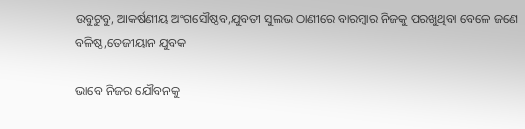ଉବୁଟୁବୁ, ଆକର୍ଷଣୀୟ ଅଂଗସୌଷ୍ଠବ,ଯୁବତୀ ସୁଲଭ ଠାଣୀରେ ବାରମ୍ବାର ନିଜକୁ ପରଖୁଥିବା ବେଳେ ଜଣେ ବଳିଷ୍ଠ,ତେଜୀୟାନ ଯୁବକ

ଭାବେ ନିଜର ଯୌବନକୁ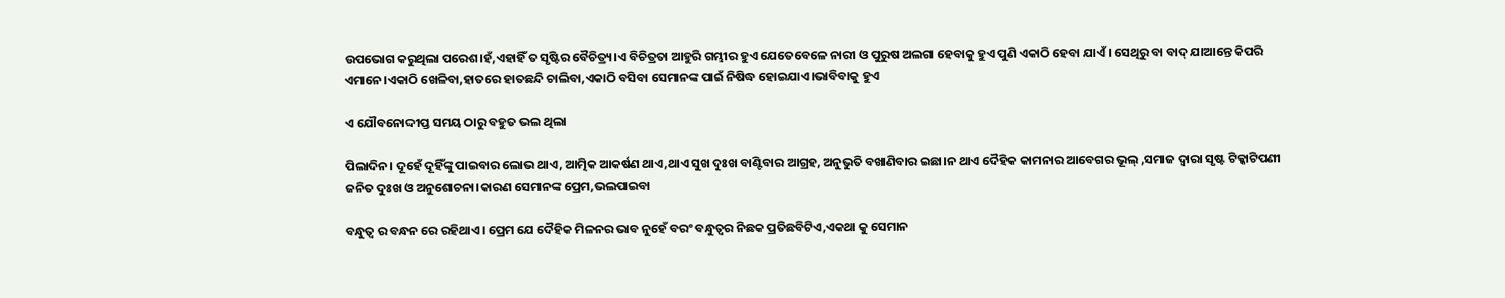ଉପଭୋଗ କରୁଥିଲା ପରେଶ।ହଁ,ଏହାହିଁ ତ ସୃଷ୍ଟିର ବୈଚିତ୍ର୍ୟ।ଏ ବିଚିତ୍ରତା ଆହୁରି ଗମ୍ଭୀର ହୁଏ ଯେତେବେଳେ ନାରୀ ଓ ପୁରୁଷ ଅଲଗା ହେବାକୁ ହୁଏ ପୁଣି ଏକାଠି ହେବା ଯାଏଁ। ସେଥିରୁ ବା ବାଦ୍ ଯାଆନ୍ତେ କିପରି ଏମାନେ।ଏକାଠି ଖେଳିବା,ହାତରେ ହାତଛନ୍ଦି ଚାଲିବା,ଏକାଠି ବସିବା ସେମାନଙ୍କ ପାଇଁ ନିଷିଦ୍ଧ ହୋଇଯାଏ।ଭାବିବାକୁ ହୁଏ

ଏ ଯୌବନୋଦ୍ଦୀପ୍ତ ସମୟ ଠାରୁ ବହୁତ ଭଲ ଥିଲା

ପିଲାଦିନ। ଦୂହେଁ ଦୂହିଁଙ୍କୁ ପାଇବାର ଲୋଭ ଥାଏ, ଆତ୍ମିକ ଆକର୍ଷଣ ଥାଏ,ଥାଏ ସୁଖ ଦୁଃଖ ବାଣ୍ଟିବାର ଆଗ୍ରହ, ଅନୁଭୁତି ବଖାଣିବାର ଇଛା।ନ ଥାଏ ଦୈହିକ କାମନାର ଆବେଗର ଭୂଲ୍ ,ସମାଜ ଦ୍ବାରା ସୃଷ୍ଟ ଟିକ୍କାଟିପଣୀ ଜନିତ ଦୁଃଖ ଓ ଅନୁଶୋଚନା।କାରଣ ସେମାନଙ୍କ ପ୍ରେମ,ଭଲପାଇବା

ବନ୍ଧୁତ୍ୱ ର ବନ୍ଧନ ରେ ରହିଥାଏ। ପ୍ରେମ ଯେ ଦୈହିକ ମିଳନର ଭାବ ନୁହେଁ ବରଂ ବନ୍ଧୁତ୍ୱର ନିଛକ ପ୍ରତିଛବିଟିଏ,ଏକଥା କୁ ସେମାନ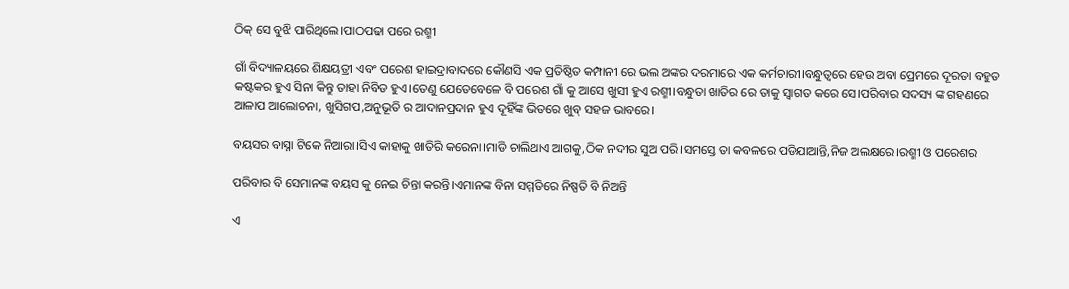ଠିକ୍ ସେ ବୁଝି ପାରିଥିଲେ।ପାଠପଢା ପରେ ରଶ୍ମୀ

ଗାଁ ବିଦ୍ୟାଳୟରେ ଶିକ୍ଷୟତ୍ରୀ ଏବଂ ପରେଶ ହାଇଦ୍ରାବାଦରେ କୌଣସି ଏକ ପ୍ରତିଷ୍ଠିତ କମ୍ପାନୀ ରେ ଭଲ ଅଙ୍କର ଦରମାରେ ଏକ କର୍ମଚାରୀ।ବନ୍ଧୁତ୍ୱରେ ହେଉ ଅବା ପ୍ରେମରେ ଦୂରତା ବହୁତ କଷ୍ଟକର ହୁଏ ସିନା କିନ୍ତୁ ତାହା ନିବିଡ ହୁଏ।ତେଣୁ ଯେତେବେଳେ ବି ପରେଶ ଗାଁ କୁ ଆସେ ଖୁସୀ ହୁଏ ରଶ୍ମୀ।ବନ୍ଧୁତା ଖାତିର ରେ ତାକୁ ସ୍ୱାଗତ କରେ ସେ।ପରିବାର ସଦସ୍ୟ ଙ୍କ ଗହଣରେ ଆଳାପ ଆଲୋଚନା, ଖୁସିଗପ,ଅନୁଭୂତି ର ଆଦାନପ୍ରଦାନ ହୁଏ ଦୂହିଁଙ୍କ ଭିତରେ ଖୁବ୍ ସହଜ ଭାବରେ।

ବୟସର ବାସ୍ନା ଟିକେ ନିଆରା।ସିଏ କାହାକୁ ଖାତିରି କରେନା।ମାଡି ଚାଲିଥାଏ ଆଗକୁ,ଠିକ ନଦୀର ସୁଅ ପରି।ସମସ୍ତେ ତା କବଳରେ ପଡିଯାଆନ୍ତି,ନିଜ ଅଲକ୍ଷରେ।ରଶ୍ମୀ ଓ ପରେଶର

ପରିବାର ବି ସେମାନଙ୍କ ବୟସ କୁ ନେଇ ଚିନ୍ତା କରନ୍ତି।ଏମାନଙ୍କ ବିନା ସମ୍ମତିରେ ନିଷ୍ପତି ବି ନିଅନ୍ତି

ଏ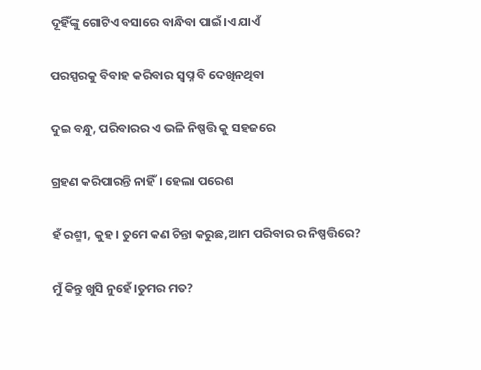ଦୂହିଁଙ୍କୁ ଗୋଟିଏ ବସାରେ ବାନ୍ଧିବା ପାଇଁ।ଏ ଯାଏଁ

ପରସ୍ପରକୁ ବିବାହ କରିବାର ସ୍ୱପ୍ନ ବି ଦେଖିନଥିବା

ଦୁଇ ବନ୍ଧୁ, ପରିବାରର ଏ ଭଳି ନିଷ୍ପତ୍ତି କୁ ସହଜରେ

ଗ୍ରହଣ କରିପାରନ୍ତି ନାହିଁ। ହେଲା ପରେଶ

ହଁ ରଶ୍ମୀ, କୁହ। ତୁମେ କଣ ଚିନ୍ତା କରୁଛ,ଆମ ପରିବାର ର ନିଷ୍ପତ୍ତିରେ?

ମୁଁ କିନ୍ତୁ ଖୁସି ନୁହେଁ।ତୁମର ମତ?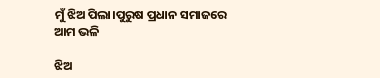ମୁଁ ଝିଅ ପିଲା।ପୁରୁଷ ପ୍ରଧାନ ସମାଜରେ ଆମ ଭଳି

ଝିଅ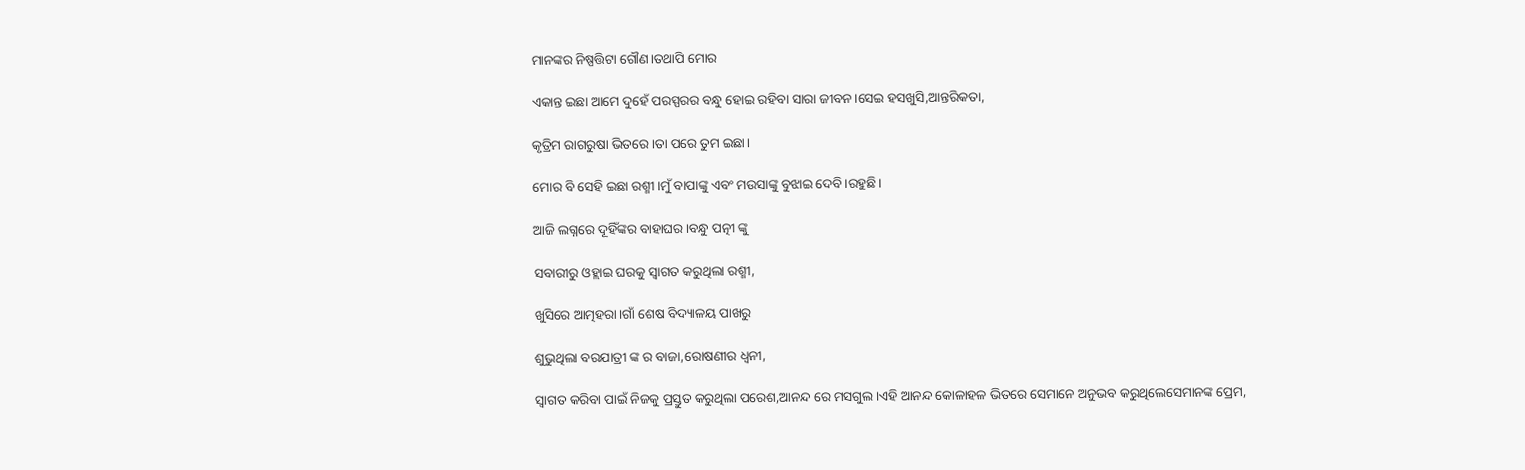ମାନଙ୍କର ନିଷ୍ପତ୍ତିଟା ଗୌଣ।ତଥାପି ମୋର

ଏକାନ୍ତ ଇଛା ଆମେ ଦୁହେଁ ପରସ୍ପରର ବନ୍ଧୁ ହୋଇ ରହିବା ସାରା ଜୀବନ।ସେଇ ହସଖୁସି,ଆନ୍ତରିକତା,

କୃତ୍ରିମ ରାଗରୁଷା ଭିତରେ।ତା ପରେ ତୁମ ଇଛା।

ମୋର ବି ସେହି ଇଛା ରଶ୍ମୀ।ମୁଁ ବାପାଙ୍କୁ ଏବଂ ମଉସାଙ୍କୁ ବୁଝାଇ ଦେବି।ରହୁଛି।

ଆଜି ଲଗ୍ନରେ ଦୂହିଁଙ୍କର ବାହାଘର।ବନ୍ଧୁ ପତ୍ନୀ ଙ୍କୁ

ସବାରୀରୁ ଓହ୍ଲାଇ ଘରକୁ ସ୍ୱାଗତ କରୁଥିଲା ରଶ୍ମୀ,

ଖୁସିରେ ଆତ୍ମହରା।ଗାଁ ଶେଷ ବିଦ୍ୟାଳୟ ପାଖରୁ

ଶୁଭୁଥିଲା ବରଯାତ୍ରୀ ଙ୍କ ର ବାଜା,ରୋଷଣୀର ଧ୍ୱନୀ,

ସ୍ୱାଗତ କରିବା ପାଇଁ ନିଜକୁ ପ୍ରସ୍ତୁତ କରୁଥିଲା ପରେଶ,ଆନନ୍ଦ ରେ ମସଗୁଲ।ଏହି ଆନନ୍ଦ କୋଳାହଳ ଭିତରେ ସେମାନେ ଅନୁଭବ କରୁଥିଲେସେମାନଙ୍କ ପ୍ରେମ,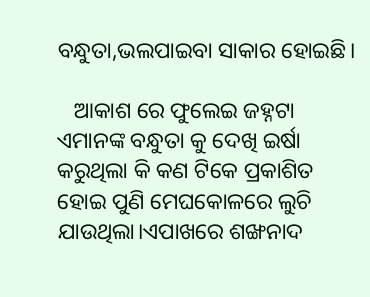ବନ୍ଧୁତା,ଭଲପାଇବା ସାକାର ହୋଇଛି।

   ଆକାଶ ରେ ଫୁଲେଇ ଜହ୍ନଟା ଏମାନଙ୍କ ବନ୍ଧୁତା କୁ ଦେଖି ଇର୍ଷା କରୁଥିଲା କି କଣ ଟିକେ ପ୍ରକାଶିତ ହୋଇ ପୁଣି ମେଘକୋଳରେ ଲୁଚି ଯାଉଥିଲା।ଏପାଖରେ ଶଙ୍ଖନାଦ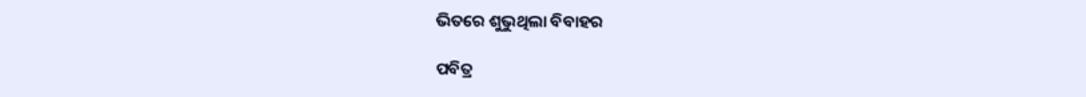ଭିତରେ ଶୁଭୁଥିଲା ବିବାହର

ପବିତ୍ର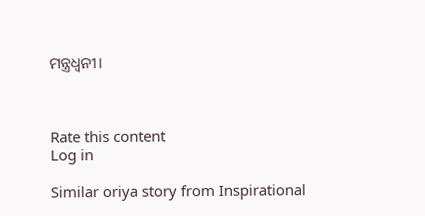ମନ୍ତ୍ରଧ୍ୱନୀ।



Rate this content
Log in

Similar oriya story from Inspirational